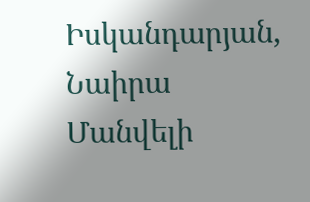Իսկանդարյան, Նաիրա Մանվելի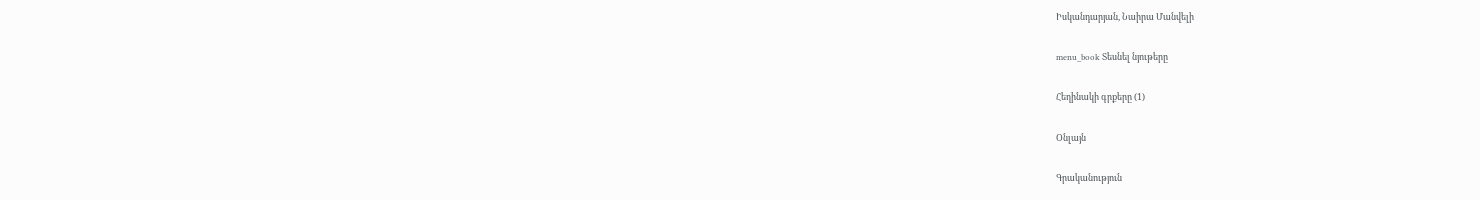Իսկանդարյան, Նաիրա Մանվելի

menu_book Տեսնել նյութերը

Հեղինակի գրքերը (1)

Օնլայն

Գրականություն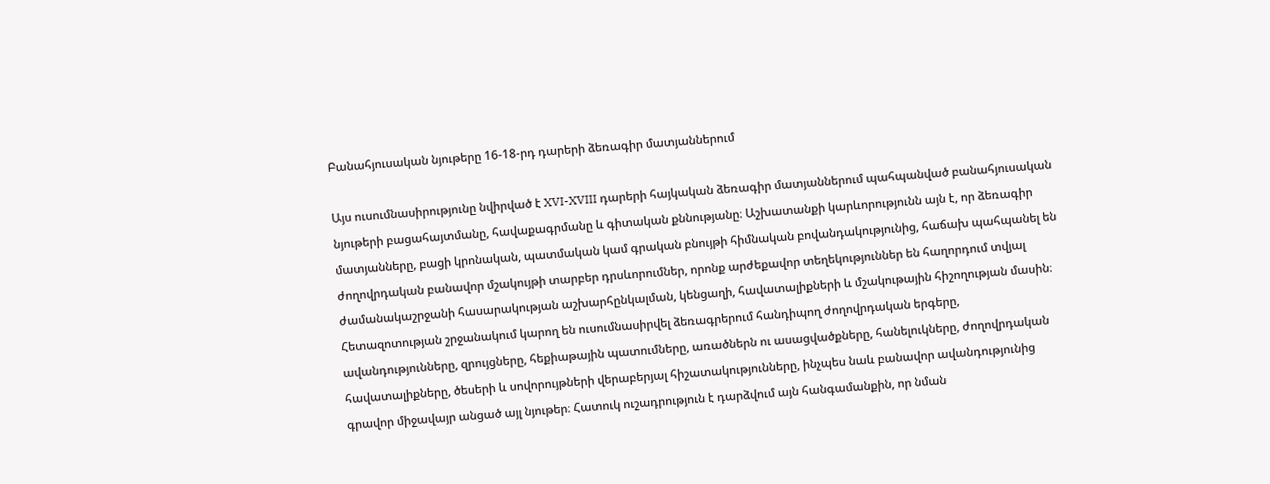Բանահյուսական նյութերը 16-18-րդ դարերի ձեռագիր մատյաններում

Այս ուսումնասիրությունը նվիրված է XVI-XVIII դարերի հայկական ձեռագիր մատյաններում պահպանված բանահյուսական նյութերի բացահայտմանը, հավաքագրմանը և գիտական քննությանը։ Աշխատանքի կարևորությունն այն է, որ ձեռագիր մատյանները, բացի կրոնական, պատմական կամ գրական բնույթի հիմնական բովանդակությունից, հաճախ պահպանել են ժողովրդական բանավոր մշակույթի տարբեր դրսևորումներ, որոնք արժեքավոր տեղեկություններ են հաղորդում տվյալ ժամանակաշրջանի հասարակության աշխարհընկալման, կենցաղի, հավատալիքների և մշակութային հիշողության մասին։ Հետազոտության շրջանակում կարող են ուսումնասիրվել ձեռագրերում հանդիպող ժողովրդական երգերը, ավանդությունները, զրույցները, հեքիաթային պատումները, առածներն ու ասացվածքները, հանելուկները, ժողովրդական հավատալիքները, ծեսերի և սովորույթների վերաբերյալ հիշատակությունները, ինչպես նաև բանավոր ավանդությունից գրավոր միջավայր անցած այլ նյութեր։ Հատուկ ուշադրություն է դարձվում այն հանգամանքին, որ նման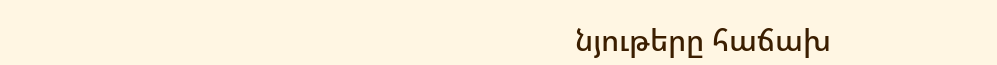նյութերը հաճախ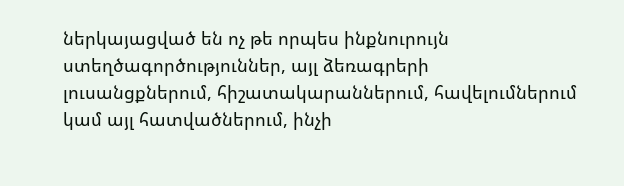ներկայացված են ոչ թե որպես ինքնուրույն ստեղծագործություններ, այլ ձեռագրերի լուսանցքներում, հիշատակարաններում, հավելումներում կամ այլ հատվածներում, ինչի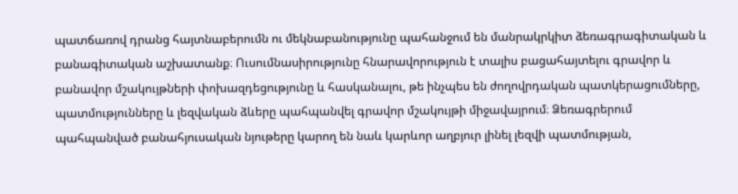պատճառով դրանց հայտնաբերումն ու մեկնաբանությունը պահանջում են մանրակրկիտ ձեռագրագիտական և բանագիտական աշխատանք։ Ուսումնասիրությունը հնարավորություն է տալիս բացահայտելու գրավոր և բանավոր մշակույթների փոխազդեցությունը և հասկանալու, թե ինչպես են ժողովրդական պատկերացումները, պատմությունները և լեզվական ձևերը պահպանվել գրավոր մշակույթի միջավայրում։ Ձեռագրերում պահպանված բանահյուսական նյութերը կարող են նաև կարևոր աղբյուր լինել լեզվի պատմության,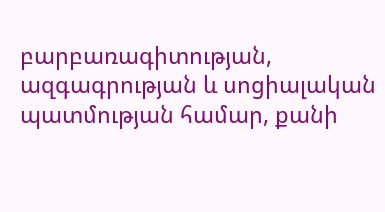բարբառագիտության, ազգագրության և սոցիալական պատմության համար, քանի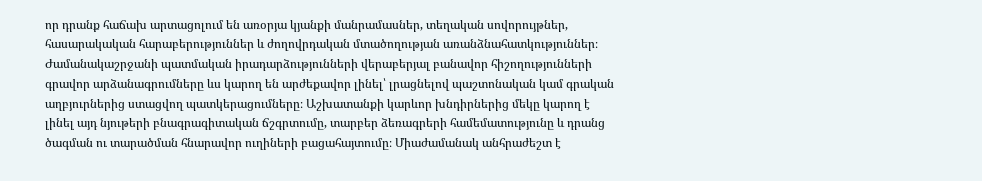որ դրանք հաճախ արտացոլում են առօրյա կյանքի մանրամասներ, տեղական սովորույթներ, հասարակական հարաբերություններ և ժողովրդական մտածողության առանձնահատկություններ։ Ժամանակաշրջանի պատմական իրադարձությունների վերաբերյալ բանավոր հիշողությունների գրավոր արձանագրումները ևս կարող են արժեքավոր լինել՝ լրացնելով պաշտոնական կամ գրական աղբյուրներից ստացվող պատկերացումները։ Աշխատանքի կարևոր խնդիրներից մեկը կարող է լինել այդ նյութերի բնագրագիտական ճշգրտումը, տարբեր ձեռագրերի համեմատությունը և դրանց ծագման ու տարածման հնարավոր ուղիների բացահայտումը։ Միաժամանակ անհրաժեշտ է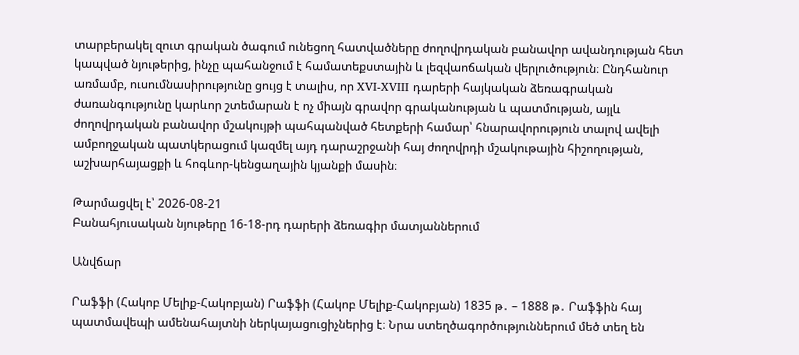տարբերակել զուտ գրական ծագում ունեցող հատվածները ժողովրդական բանավոր ավանդության հետ կապված նյութերից, ինչը պահանջում է համատեքստային և լեզվաոճական վերլուծություն։ Ընդհանուր առմամբ, ուսումնասիրությունը ցույց է տալիս, որ XVI-XVIII դարերի հայկական ձեռագրական ժառանգությունը կարևոր շտեմարան է ոչ միայն գրավոր գրականության և պատմության, այլև ժողովրդական բանավոր մշակույթի պահպանված հետքերի համար՝ հնարավորություն տալով ավելի ամբողջական պատկերացում կազմել այդ դարաշրջանի հայ ժողովրդի մշակութային հիշողության, աշխարհայացքի և հոգևոր-կենցաղային կյանքի մասին։

Թարմացվել է՝ 2026-08-21
Բանահյուսական նյութերը 16-18-րդ դարերի ձեռագիր մատյաններում

Անվճար

Րաֆֆի (Հակոբ Մելիք-Հակոբյան) Րաֆֆի (Հակոբ Մելիք-Հակոբյան) 1835 թ․ – 1888 թ․ Րաֆֆին հայ պատմավեպի ամենահայտնի ներկայացուցիչներից է։ Նրա ստեղծագործություններում մեծ տեղ են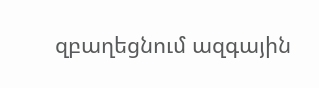զբաղեցնում ազգային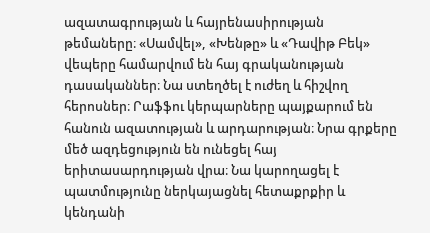ազատագրության և հայրենասիրության թեմաները։ «Սամվել», «Խենթը» և «Դավիթ Բեկ» վեպերը համարվում են հայ գրականության դասականներ։ Նա ստեղծել է ուժեղ և հիշվող հերոսներ։ Րաֆֆու կերպարները պայքարում են հանուն ազատության և արդարության։ Նրա գրքերը մեծ ազդեցություն են ունեցել հայ երիտասարդության վրա։ Նա կարողացել է պատմությունը ներկայացնել հետաքրքիր և կենդանի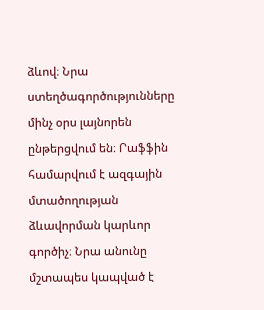ձևով։ Նրա ստեղծագործությունները մինչ օրս լայնորեն ընթերցվում են։ Րաֆֆին համարվում է ազգային մտածողության ձևավորման կարևոր գործիչ։ Նրա անունը մշտապես կապված է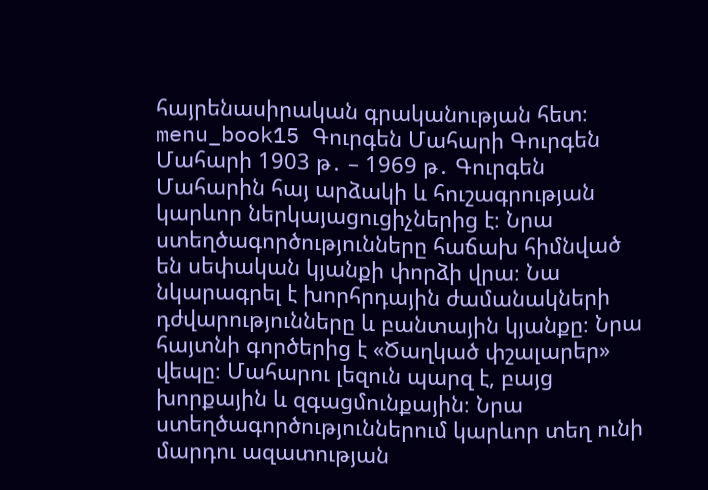հայրենասիրական գրականության հետ։ menu_book15 Գուրգեն Մահարի Գուրգեն Մահարի 1903 թ․ – 1969 թ․ Գուրգեն Մահարին հայ արձակի և հուշագրության կարևոր ներկայացուցիչներից է։ Նրա ստեղծագործությունները հաճախ հիմնված են սեփական կյանքի փորձի վրա։ Նա նկարագրել է խորհրդային ժամանակների դժվարությունները և բանտային կյանքը։ Նրա հայտնի գործերից է «Ծաղկած փշալարեր» վեպը։ Մահարու լեզուն պարզ է, բայց խորքային և զգացմունքային։ Նրա ստեղծագործություններում կարևոր տեղ ունի մարդու ազատության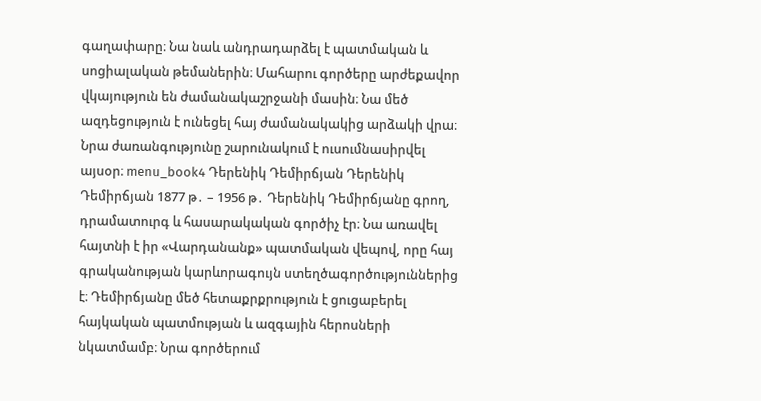գաղափարը։ Նա նաև անդրադարձել է պատմական և սոցիալական թեմաներին։ Մահարու գործերը արժեքավոր վկայություն են ժամանակաշրջանի մասին։ Նա մեծ ազդեցություն է ունեցել հայ ժամանակակից արձակի վրա։ Նրա ժառանգությունը շարունակում է ուսումնասիրվել այսօր։ menu_book4 Դերենիկ Դեմիրճյան Դերենիկ Դեմիրճյան 1877 թ․ – 1956 թ․ Դերենիկ Դեմիրճյանը գրող, դրամատուրգ և հասարակական գործիչ էր։ Նա առավել հայտնի է իր «Վարդանանք» պատմական վեպով, որը հայ գրականության կարևորագույն ստեղծագործություններից է։ Դեմիրճյանը մեծ հետաքրքրություն է ցուցաբերել հայկական պատմության և ազգային հերոսների նկատմամբ։ Նրա գործերում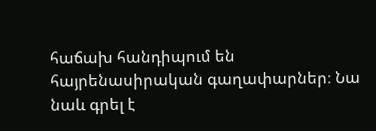հաճախ հանդիպում են հայրենասիրական գաղափարներ։ Նա նաև գրել է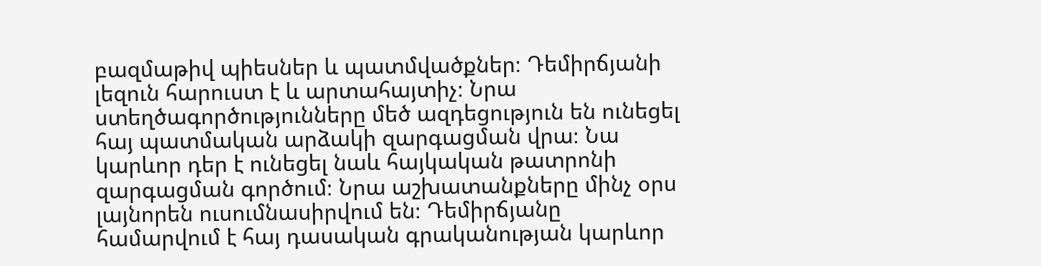բազմաթիվ պիեսներ և պատմվածքներ։ Դեմիրճյանի լեզուն հարուստ է և արտահայտիչ։ Նրա ստեղծագործությունները մեծ ազդեցություն են ունեցել հայ պատմական արձակի զարգացման վրա։ Նա կարևոր դեր է ունեցել նաև հայկական թատրոնի զարգացման գործում։ Նրա աշխատանքները մինչ օրս լայնորեն ուսումնասիրվում են։ Դեմիրճյանը համարվում է հայ դասական գրականության կարևոր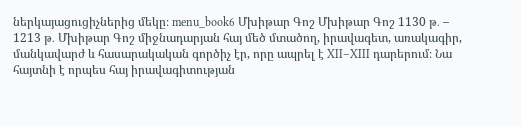ներկայացուցիչներից մեկը։ menu_book6 Մխիթար Գոշ Մխիթար Գոշ 1130 թ․ – 1213 թ․ Մխիթար Գոշ միջնադարյան հայ մեծ մտածող, իրավագետ, առակագիր, մանկավարժ և հասարակական գործիչ էր, որը ապրել է XII–XIII դարերում։ Նա հայտնի է որպես հայ իրավագիտության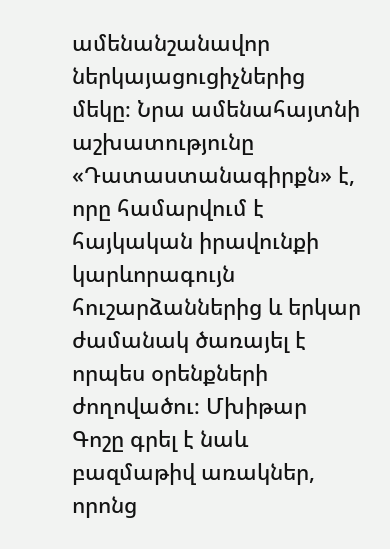ամենանշանավոր ներկայացուցիչներից մեկը։ Նրա ամենահայտնի աշխատությունը «Դատաստանագիրքն» է, որը համարվում է հայկական իրավունքի կարևորագույն հուշարձաններից և երկար ժամանակ ծառայել է որպես օրենքների ժողովածու։ Մխիթար Գոշը գրել է նաև բազմաթիվ առակներ, որոնց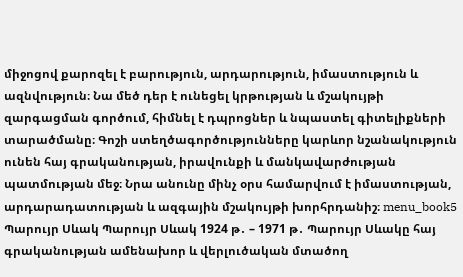միջոցով քարոզել է բարություն, արդարություն, իմաստություն և ազնվություն։ Նա մեծ դեր է ունեցել կրթության և մշակույթի զարգացման գործում, հիմնել է դպրոցներ և նպաստել գիտելիքների տարածմանը։ Գոշի ստեղծագործությունները կարևոր նշանակություն ունեն հայ գրականության, իրավունքի և մանկավարժության պատմության մեջ։ Նրա անունը մինչ օրս համարվում է իմաստության, արդարադատության և ազգային մշակույթի խորհրդանիշ։ menu_book5 Պարույր Սևակ Պարույր Սևակ 1924 թ․ – 1971 թ․ Պարույր Սևակը հայ գրականության ամենախոր և վերլուծական մտածող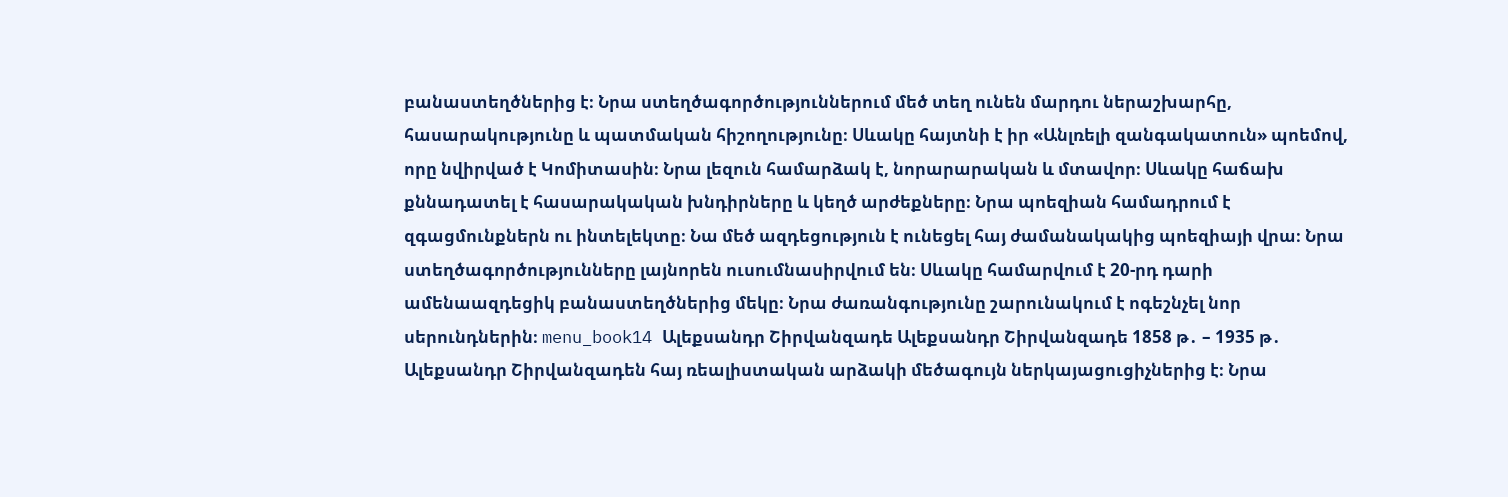բանաստեղծներից է։ Նրա ստեղծագործություններում մեծ տեղ ունեն մարդու ներաշխարհը, հասարակությունը և պատմական հիշողությունը։ Սևակը հայտնի է իր «Անլռելի զանգակատուն» պոեմով, որը նվիրված է Կոմիտասին։ Նրա լեզուն համարձակ է, նորարարական և մտավոր։ Սևակը հաճախ քննադատել է հասարակական խնդիրները և կեղծ արժեքները։ Նրա պոեզիան համադրում է զգացմունքներն ու ինտելեկտը։ Նա մեծ ազդեցություն է ունեցել հայ ժամանակակից պոեզիայի վրա։ Նրա ստեղծագործությունները լայնորեն ուսումնասիրվում են։ Սևակը համարվում է 20-րդ դարի ամենաազդեցիկ բանաստեղծներից մեկը։ Նրա ժառանգությունը շարունակում է ոգեշնչել նոր սերունդներին։ menu_book14 Ալեքսանդր Շիրվանզադե Ալեքսանդր Շիրվանզադե 1858 թ․ – 1935 թ․ Ալեքսանդր Շիրվանզադեն հայ ռեալիստական արձակի մեծագույն ներկայացուցիչներից է։ Նրա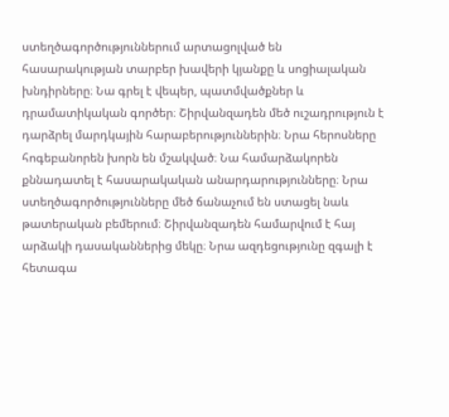ստեղծագործություններում արտացոլված են հասարակության տարբեր խավերի կյանքը և սոցիալական խնդիրները։ Նա գրել է վեպեր, պատմվածքներ և դրամատիկական գործեր։ Շիրվանզադեն մեծ ուշադրություն է դարձրել մարդկային հարաբերություններին։ Նրա հերոսները հոգեբանորեն խորն են մշակված։ Նա համարձակորեն քննադատել է հասարակական անարդարությունները։ Նրա ստեղծագործությունները մեծ ճանաչում են ստացել նաև թատերական բեմերում։ Շիրվանզադեն համարվում է հայ արձակի դասականներից մեկը։ Նրա ազդեցությունը զգալի է հետագա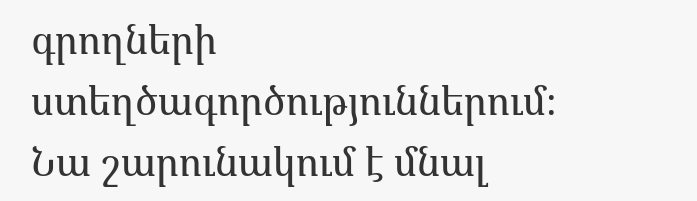գրողների ստեղծագործություններում։ Նա շարունակում է մնալ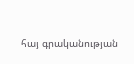հայ գրականության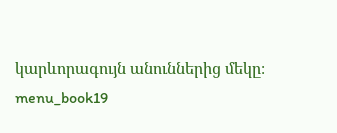կարևորագույն անուններից մեկը։ menu_book19